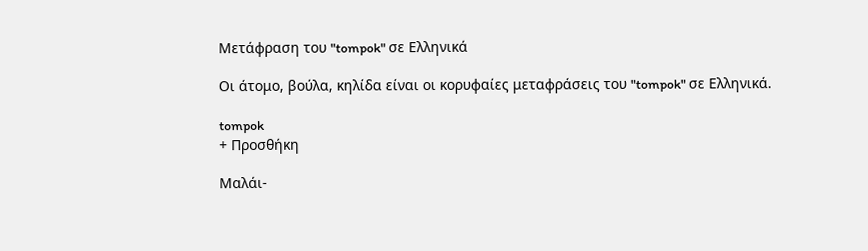Μετάφραση του "tompok" σε Ελληνικά

Οι άτομο, βούλα, κηλίδα είναι οι κορυφαίες μεταφράσεις του "tompok" σε Ελληνικά.

tompok
+ Προσθήκη

Μαλάι-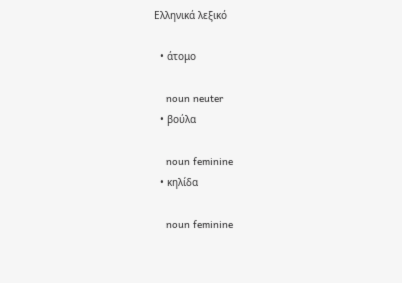Ελληνικά λεξικό

  • άτομο

    noun neuter
  • βούλα

    noun feminine
  • κηλίδα

    noun feminine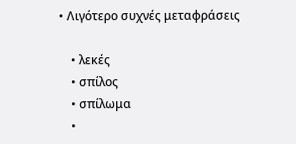• Λιγότερο συχνές μεταφράσεις

    • λεκές
    • σπίλος
    • σπίλωμα
    •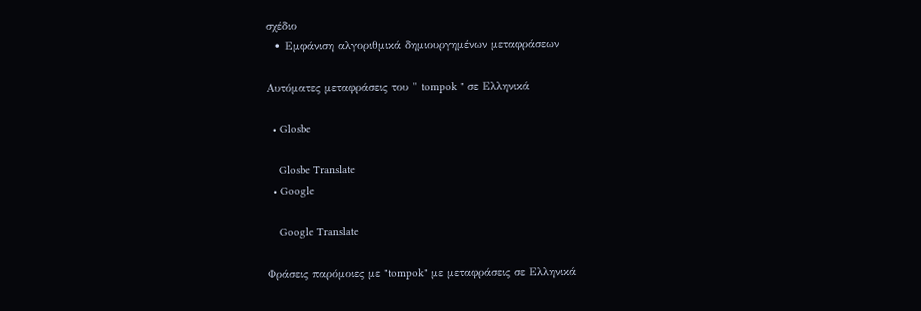σχέδιο
  • Εμφάνιση αλγοριθμικά δημιουργημένων μεταφράσεων

Αυτόματες μεταφράσεις του " tompok " σε Ελληνικά

  • Glosbe

    Glosbe Translate
  • Google

    Google Translate

Φράσεις παρόμοιες με "tompok" με μεταφράσεις σε Ελληνικά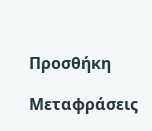Προσθήκη

Μεταφράσεις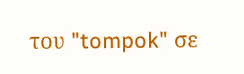του "tompok" σε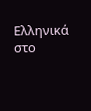Ελληνικά στο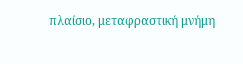πλαίσιο, μεταφραστική μνήμη